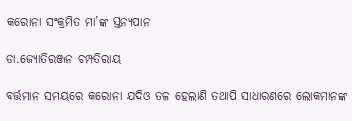କରୋନା ସଂକ୍ରମିତ ମା’ଙ୍କ ସ୍ତନ୍ୟପାନ

ଡା.ଜ୍ୟୋତିରଞ୍ଜନ ଚମ୍ପତିରାୟ

ବର୍ତ୍ତମାନ ସମୟରେ କରୋନା ଯଦିଓ ତଳ ହେଲାଣି ତଥାପି ସାଧାରଣରେ ଲୋକମାନଙ୍କ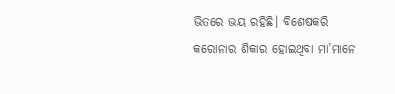ଭିତରେ ଭୟ ରହିଛି। ବିଶେଷକରି କରୋନାର ଶିକାର ହୋଇଥିବା ମା’ମାନେ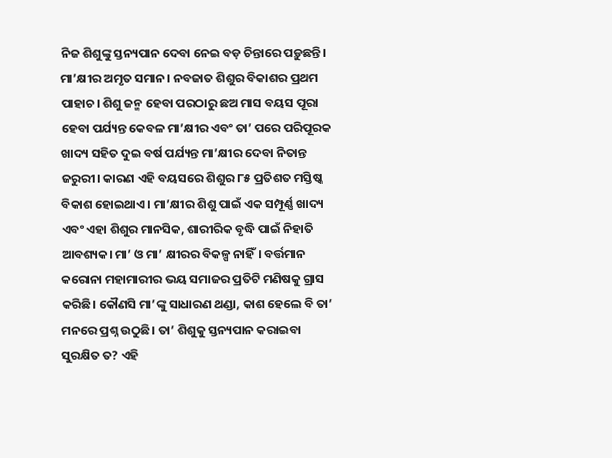ନିଜ ଶିଶୁଙ୍କୁ ସ୍ତନ୍ୟପାନ ଦେବା ନେଇ ବଡ଼ ଚିନ୍ତାରେ ପଡ଼ୁଛନ୍ତି। ମା’କ୍ଷୀର ଅମୃତ ସମାନ। ନବଜାତ ଶିଶୁର ବିକାଶର ପ୍ରଥମ ପାହାଚ। ଶିଶୁ ଜନ୍ମ ହେବା ପରଠାରୁ ଛଅ ମାସ ବୟସ ପୂରା ହେବା ପର୍ଯ୍ୟନ୍ତ କେବଳ ମା’କ୍ଷୀର ଏବଂ ତା’ ପରେ ପରିପୂରକ ଖାଦ୍ୟ ସହିତ ଦୁଇ ବର୍ଷ ପର୍ଯ୍ୟନ୍ତ ମା’କ୍ଷୀର ଦେବା ନିତାନ୍ତ ଜରୁରୀ। କାରଣ ଏହି ବୟସରେ ଶିଶୁର ୮୫ ପ୍ରତିଶତ ମସ୍ତିଷ୍କ ବିକାଶ ହୋଇଥାଏ। ମା’କ୍ଷୀର ଶିଶୁ ପାଇଁ ଏକ ସମ୍ପୂର୍ଣ୍ଣ ଖାଦ୍ୟ ଏବଂ ଏହା ଶିଶୁର ମାନସିକ, ଶାରୀରିକ ବୃଦ୍ଧି ପାଇଁ ନିହାତି ଆବଶ୍ୟକ। ମା’ ଓ ମା’ କ୍ଷୀରର ବିକଳ୍ପ ନାହିଁ। ବର୍ତ୍ତମାନ କରୋନା ମହାମାରୀର ଭୟ ସମାଜର ପ୍ରତିଟି ମଣିଷକୁ ଗ୍ରାସ କରିଛି। କୌଣସି ମା’ଙ୍କୁ ସାଧାରଣ ଥଣ୍ଡା, କାଶ ହେଲେ ବି ତା’ ମନରେ ପ୍ରଶ୍ନ ଉଠୁଛି। ତା’ ଶିଶୁକୁ ସ୍ତନ୍ୟପାନ କରାଇବା ସୁରକ୍ଷିତ ତ? ଏହି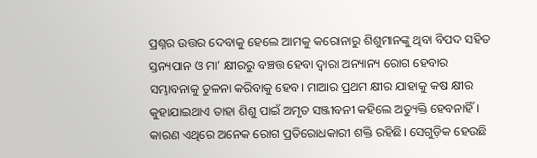ପ୍ରଶ୍ନର ଉତ୍ତର ଦେବାକୁ ହେଲେ ଆମକୁ କରୋନାରୁ ଶିଶୁମାନଙ୍କୁ ଥିବା ବିପଦ ସହିତ ସ୍ତନ୍ୟପାନ ଓ ମା’ କ୍ଷୀରରୁ ବଞ୍ଚତ୍ତ ହେବା ଦ୍ୱାରା ଅନ୍ୟାନ୍ୟ ରୋଗ ହେବାର ସମ୍ଭାବନାକୁ ତୁଳନା କରିବାକୁ ହେବ। ମାଆର ପ୍ରଥମ କ୍ଷୀର ଯାହାକୁ କଷ କ୍ଷୀର କୁହାଯାଇଥାଏ ତାହା ଶିଶୁ ପାଇଁ ଅମୃତ ସଞ୍ଜୀବନୀ କହିଲେ ଅତ୍ୟୁକ୍ତି ହେବନାହିଁ। କାରଣ ଏଥିରେ ଅନେକ ରୋଗ ପ୍ରତିରୋଧକାରୀ ଶକ୍ତି ରହିଛି। ସେଗୁଡ଼ିକ ହେଉଛି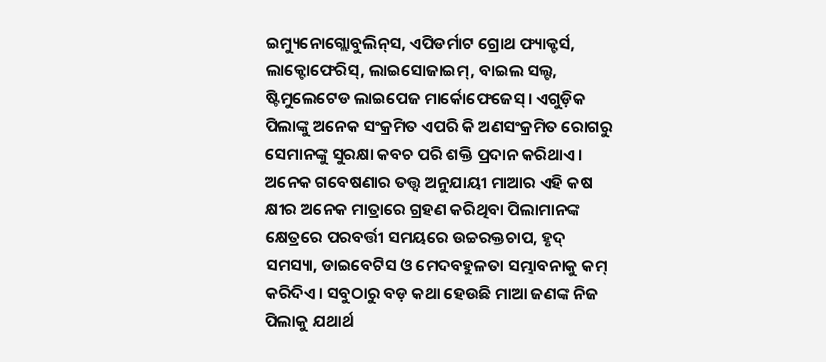ଇମ୍ୟୁନୋଗ୍ଲୋବୁଲିନ୍‌ସ, ଏପିଡର୍ମାଟ ଗ୍ରୋଥ ଫ୍ୟାକ୍ଟର୍ସ, ଲାକ୍ଟୋଫେରିସ୍‌, ଲାଇସୋଜାଇମ୍‌, ବାଇଲ ସଲ୍ଟ, ଷ୍ଟିମୁଲେଟେଡ ଲାଇପେଜ ମାର୍କୋଫେଜେସ୍‌। ଏଗୁଡ଼ିକ ପିଲାଙ୍କୁ ଅନେକ ସଂକ୍ରମିତ ଏପରି କି ଅଣସଂକ୍ରମିତ ରୋଗରୁ ସେମାନଙ୍କୁ ସୁରକ୍ଷା କବଚ ପରି ଶକ୍ତି ପ୍ରଦାନ କରିଥାଏ।
ଅନେକ ଗବେଷଣାର ତତ୍ତ୍ୱ ଅନୁଯାୟୀ ମାଆର ଏହି କଷ କ୍ଷୀର ଅନେକ ମାତ୍ରାରେ ଗ୍ରହଣ କରିଥିବା ପିଲାମାନଙ୍କ କ୍ଷେତ୍ରରେ ପରବର୍ତ୍ତୀ ସମୟରେ ଉଚ୍ଚରକ୍ତଚାପ, ହୃଦ୍‌ ସମସ୍ୟା, ଡାଇବେଟିସ ଓ ମେଦବହୁଳତା ସମ୍ଭାବନାକୁ କମ୍‌ କରିଦିଏ। ସବୁଠାରୁ ବଡ଼ କଥା ହେଉଛି ମାଆ ଜଣଙ୍କ ନିଜ ପିଲାକୁ ଯଥାର୍ଥ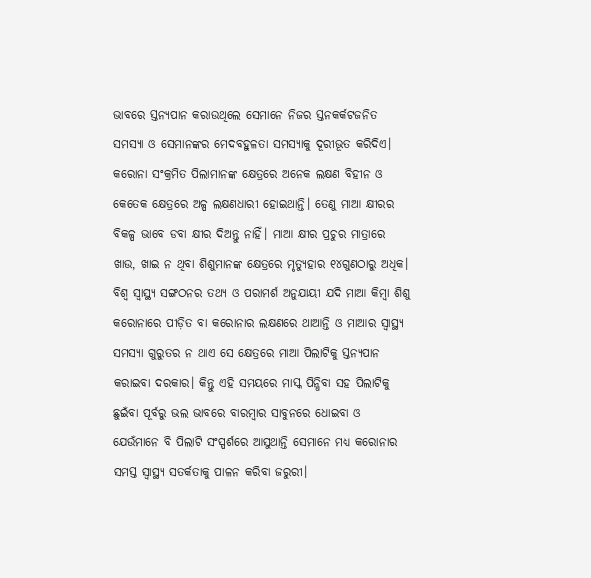ଭାବରେ ସ୍ତନ୍ୟପାନ କରାଉଥିଲେ ସେମାନେ ନିଜର ସ୍ତନକର୍କଟଜନିତ ସମସ୍ୟା ଓ ସେମାନଙ୍କର ମେଦବହୁଳତା ସମସ୍ୟାକୁ ଦୂରୀଭୂତ କରିଦିଏ। କରୋନା ସଂକ୍ରମିତ ପିଲାମାନଙ୍କ କ୍ଷେତ୍ରରେ ଅନେକ ଲକ୍ଷଣ ବିହୀନ ଓ କେତେକ କ୍ଷେତ୍ରରେ ଅଳ୍ପ ଲକ୍ଷଣଧାରୀ ହୋଇଥାନ୍ତି। ତେଣୁ ମାଆ କ୍ଷୀରର ବିକଳ୍ପ ଭାବେ ଡବା କ୍ଷୀର ଦିଅନ୍ତୁ ନାହିଁ। ମାଆ କ୍ଷୀର ପ୍ରଚୁର ମାତ୍ରାରେ ଖାଉ, ଖାଇ ନ ଥିବା ଶିଶୁମାନଙ୍କ କ୍ଷେତ୍ରରେ ମୃତ୍ୟୁହାର ୧୪ଗୁଣଠାରୁ ଅଧିକ। ବିଶ୍ୱ ସ୍ବାସ୍ଥ୍ୟ ସଙ୍ଗଠନର ତଥ୍ୟ ଓ ପରାମର୍ଶ ଅନୁଯାୟୀ ଯଦି ମାଆ କିମ୍ବା ଶିଶୁ କରୋନାରେ ପୀଡ଼ିତ ବା କରୋନାର ଲକ୍ଷଣରେ ଥାଆନ୍ତି ଓ ମାଆର ସ୍ବାସ୍ଥ୍ୟ ସମସ୍ୟା ଗୁରୁତର ନ ଥାଏ ସେ କ୍ଷେତ୍ରରେ ମାଆ ପିଲାଟିକୁ ସ୍ତନ୍ୟପାନ କରାଇବା ଦରକାର। କିନ୍ତୁ ଏହି ସମୟରେ ମାସ୍କ ପିନ୍ଧିବା ସହ ପିଲାଟିକୁ ଛୁଇଁବା ପୂର୍ବରୁ ଭଲ ଭାବରେ ବାରମ୍ବାର ସାବୁନରେ ଧୋଇବା ଓ ଯେଉଁମାନେ ବି ପିଲାଟି ସଂସ୍ପର୍ଶରେ ଆସୁଥାନ୍ତି ସେମାନେ ମଧ୍ୟ କରୋନାର ସମସ୍ତ ସ୍ବାସ୍ଥ୍ୟ ସତର୍କତାକୁ ପାଳନ କରିବା ଜରୁରୀ।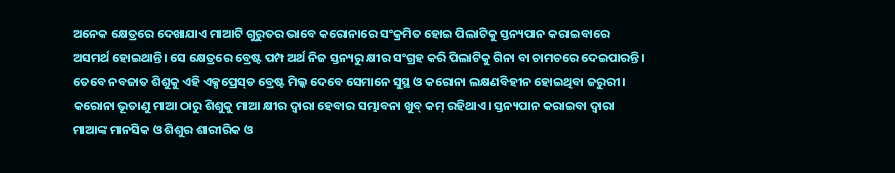ଅନେକ କ୍ଷେତ୍ରରେ ଦେଖାଯାଏ ମାଆଟି ଗୁରୁତର ଭାବେ କରୋନାରେ ସଂକ୍ରମିତ ହୋଇ ପିଲାଟିକୁ ସ୍ତନ୍ୟପାନ କରାଇବାରେ ଅସମର୍ଥ ହୋଇଥାନ୍ତି। ସେ କ୍ଷେତ୍ରରେ ବ୍ରେଷ୍ଟ ପମ୍ପ ଅର୍ଥ ନିଜ ସ୍ତନ୍ୟରୁ କ୍ଷୀର ସଂଗ୍ରହ କରି ପିଲାଟିକୁ ଗିନା ବା ଚାମଚରେ ଦେଇପାରନ୍ତି। ତେବେ ନବଜାତ ଶିଶୁକୁ ଏହି ଏକ୍ସପ୍ରେସ୍‌ଡ ବ୍ରେଷ୍ଟ ମିଲ୍କ ଦେବେ ସେମାନେ ସୁସ୍ଥ ଓ କରୋନା ଲକ୍ଷଣବିହୀନ ହୋଇଥିବା ଜରୁରୀ। କରୋନା ଭୂତାଣୁ ମାଆ ଠାରୁ ଶିଶୁକୁ ମାଆ କ୍ଷୀର ଦ୍ୱାରା ହେବାର ସମ୍ଭାବନା ଖୁବ୍‌ କମ୍‌ ରହିଥାଏ। ସ୍ତନ୍ୟପାନ କରାଇବା ଦ୍ୱାରା ମାଆଙ୍କ ମାନସିକ ଓ ଶିଶୁର ଶାରୀରିକ ଓ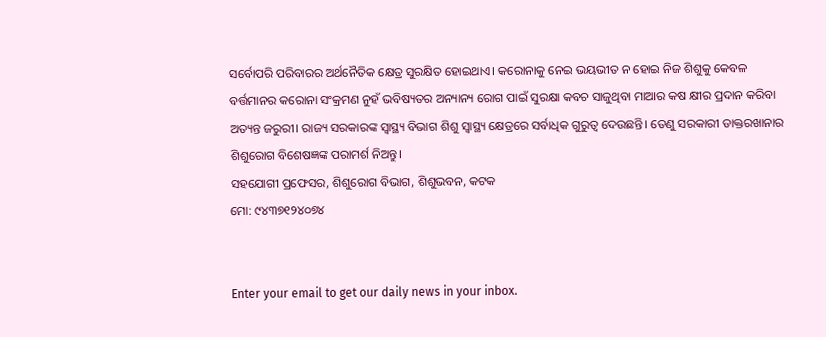ସର୍ବୋପରି ପରିବାରର ଅର୍ଥନୈତିକ କ୍ଷେତ୍ର ସୁରକ୍ଷିତ ହୋଇଥାଏ। କରୋନାକୁ ନେଇ ଭୟଭୀତ ନ ହୋଇ ନିଜ ଶିଶୁକୁ କେବଳ ବର୍ତ୍ତମାନର କରୋନା ସଂକ୍ରମଣ ନୁହଁ ଭବିଷ୍ୟତର ଅନ୍ୟାନ୍ୟ ରୋଗ ପାଇଁ ସୁରକ୍ଷା କବଚ ସାଜୁଥିବା ମାଆର କଷ କ୍ଷୀର ପ୍ରଦାନ କରିବା ଅତ୍ୟନ୍ତ ଜରୁରୀ। ରାଜ୍ୟ ସରକାରଙ୍କ ସ୍ବାସ୍ଥ୍ୟ ବିଭାଗ ଶିଶୁ ସ୍ବାସ୍ଥ୍ୟ କ୍ଷେତ୍ରରେ ସର୍ବାଧିକ ଗୁରୁତ୍ୱ ଦେଉଛନ୍ତି। ତେଣୁ ସରକାରୀ ଡାକ୍ତରଖାନାର ଶିଶୁରୋଗ ବିଶେଷଜ୍ଞଙ୍କ ପରାମର୍ଶ ନିଅନ୍ତୁ।
ସହଯୋଗୀ ପ୍ରଫେସର, ଶିଶୁରୋଗ ବିଭାଗ, ଶିଶୁଭବନ, କଟକ
ମୋ: ୯୪୩୭୧୨୪୦୭୪


Enter your email to get our daily news in your inbox.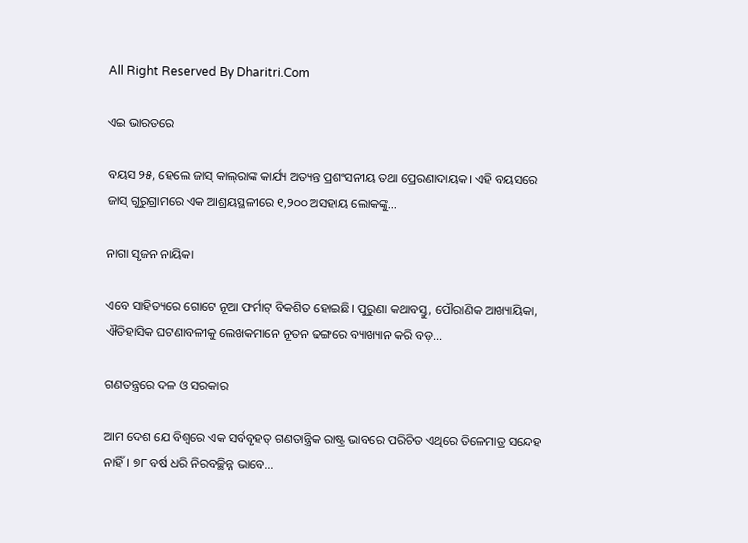All Right Reserved By Dharitri.Com

ଏଇ ଭାରତରେ

ବୟସ ୨୫, ହେଲେ ଜାସ୍‌ କାଲ୍‌ରାଙ୍କ କାର୍ଯ୍ୟ ଅତ୍ୟନ୍ତ ପ୍ରଶଂସନୀୟ ତଥା ପ୍ରେରଣାଦାୟକ। ଏହି ବୟସରେ ଜାସ୍‌ ଗୁରୁଗ୍ରାମରେ ଏକ ଆଶ୍ରୟସ୍ଥଳୀରେ ୧,୨୦୦ ଅସହାୟ ଲୋକଙ୍କୁ...

ନାଗା ସୃଜନ ନାୟିକା

ଏବେ ସାହିତ୍ୟରେ ଗୋଟେ ନୂଆ ଫର୍ମାଟ୍‌ ବିକଶିତ ହୋଇଛି। ପୁରୁଣା କଥାବସ୍ତୁ, ପୌରାଣିକ ଆଖ୍ୟାୟିକା, ଐତିହାସିକ ଘଟଣାବଳୀକୁ ଲେଖକମାନେ ନୂତନ ଢଙ୍ଗରେ ବ୍ୟାଖ୍ୟାନ କରି ବଡ଼...

ଗଣତନ୍ତ୍ରରେ ଦଳ ଓ ସରକାର

ଆମ ଦେଶ ଯେ ବିଶ୍ୱରେ ଏକ ସର୍ବବୃହତ୍‌ ଗଣତାନ୍ତ୍ରିକ ରାଷ୍ଟ୍ର ଭାବରେ ପରିଚିତ ଏଥିରେ ତିଳେମାତ୍ର ସନ୍ଦେହ ନାହିଁ। ୭୮ ବର୍ଷ ଧରି ନିରବଚ୍ଛିନ୍ନ ଭାବେ...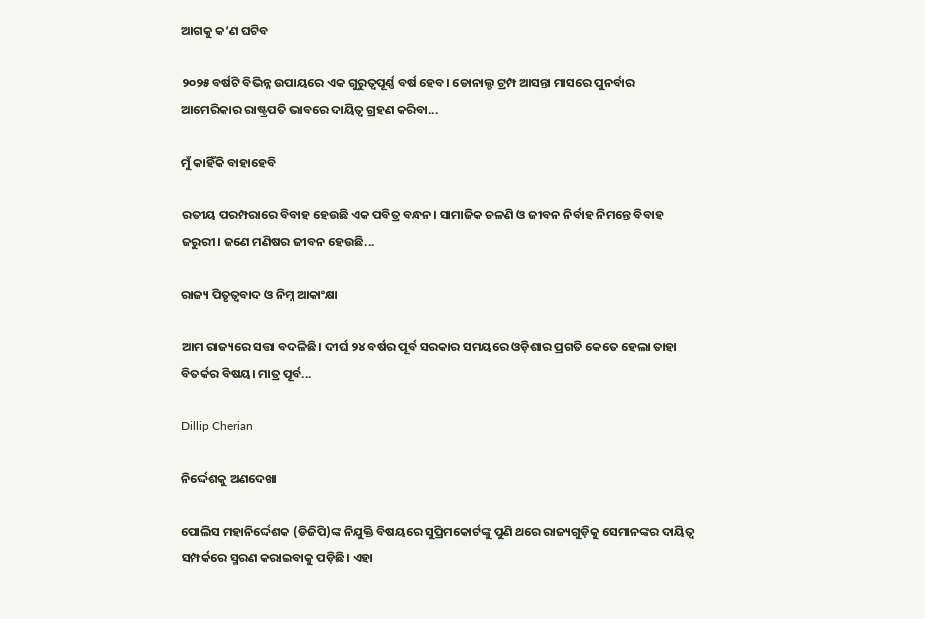ଆଗକୁ କ’ଣ ଘଟିବ

୨୦୨୫ ବର୍ଷଟି ବିଭିନ୍ନ ଉପାୟରେ ଏକ ଗୁରୁତ୍ୱପୂର୍ଣ୍ଣ ବର୍ଷ ହେବ। ଡୋନାଲ୍ଡ ଟ୍ରମ୍ପ ଆସନ୍ତା ମାସରେ ପୁନର୍ବାର ଆମେରିକାର ରାଷ୍ଟ୍ରପତି ଭାବରେ ଦାୟିତ୍ୱ ଗ୍ରହଣ କରିବା...

ମୁଁ କାହିଁକି ବାହାହେବି

ରତୀୟ ପରମ୍ପରାରେ ବିବାହ ହେଉଛି ଏକ ପବିତ୍ର ବନ୍ଧନ। ସାମାଜିକ ଚଳଣି ଓ ଜୀବନ ନିର୍ବାହ ନିମନ୍ତେ ବିବାହ ଜରୁରୀ। ଜଣେ ମଣିଷର ଜୀବନ ହେଉଛି...

ରାଜ୍ୟ ପିତୃତ୍ୱବାଦ ଓ ନିମ୍ନ ଆକାଂକ୍ଷା

ଆମ ରାଜ୍ୟରେ ସତ୍ତା ବଦଳିଛି। ଦୀର୍ଘ ୨୪ ବର୍ଷର ପୂର୍ବ ସରକାର ସମୟରେ ଓଡ଼ିଶାର ପ୍ରଗତି କେତେ ହେଲା ତାହା ବିତର୍କର ବିଷୟ। ମାତ୍ର ପୂର୍ବ...

Dillip Cherian

ନିର୍ଦ୍ଦେଶକୁ ଅଣଦେଖା

ପୋଲିସ ମହାନିର୍ଦ୍ଦେଶକ (ଡିଜିପି)ଙ୍କ ନିଯୁକ୍ତି ବିଷୟରେ ସୁପ୍ରିମକୋର୍ଟଙ୍କୁ ପୁଣି ଥରେ ରାଜ୍ୟଗୁଡ଼ିକୁ ସେମାନଙ୍କର ଦାୟିତ୍ୱ ସମ୍ପର୍କରେ ସ୍ମରଣ କରାଇବାକୁ ପଡ଼ିଛି। ଏହା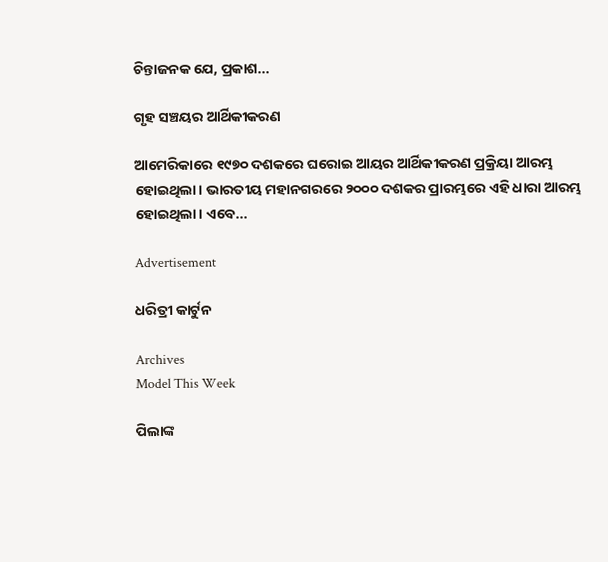ଚିନ୍ତାଜନକ ଯେ, ପ୍ରକାଶ...

ଗୃହ ସଞ୍ଚୟର ଆର୍ଥିକୀକରଣ

ଆମେରିକାରେ ୧୯୭୦ ଦଶକରେ ଘରୋଇ ଆୟର ଆର୍ଥିକୀକରଣ ପ୍ରକ୍ରିୟା ଆରମ୍ଭ ହୋଇଥିଲା। ଭାରତୀୟ ମହାନଗରରେ ୨୦୦୦ ଦଶକର ପ୍ରାରମ୍ଭରେ ଏହି ଧାରା ଆରମ୍ଭ ହୋଇଥିଲା। ଏବେ...

Advertisement

ଧରିତ୍ରୀ କାର୍ଟୁନ

Archives
Model This Week

ପିଲାଙ୍କ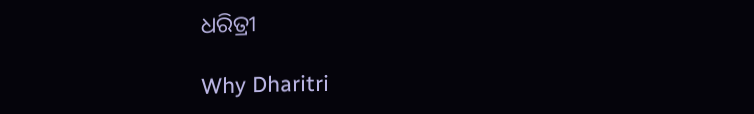ଧରିତ୍ରୀ

Why Dharitri